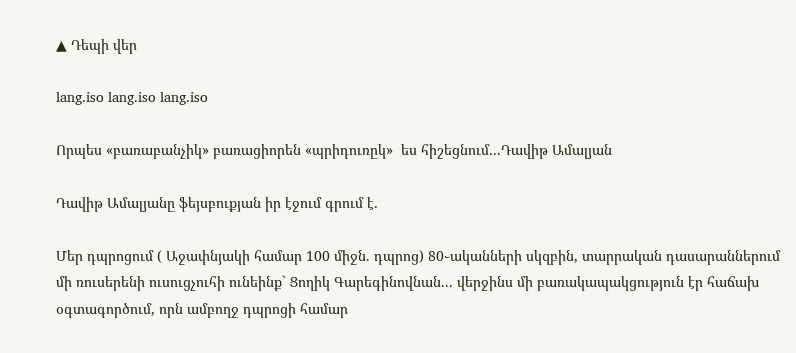▲ Դեպի վեր

lang.iso lang.iso lang.iso

Որպես «բառաբանչիկ» բառացիորեն «պրիդուռըկ»  ես հիշեցնում․․․Դավիթ Ամալյան

Դավիթ Ամալյանը ֆեյսբուքյան իր էջում գրում է․

Մեր դպրոցում ( Աջափնյակի համար 100 միջն. դպրոց) 80֊ականների սկզբին, տարրական դասարաններում մի ռուսերենի ուսուցչուհի ունեինք` Ցողիկ Գարեգինովնան... վերջինս մի բառակապակցություն էր հաճախ օգտագործում, որն ամբողջ դպրոցի համար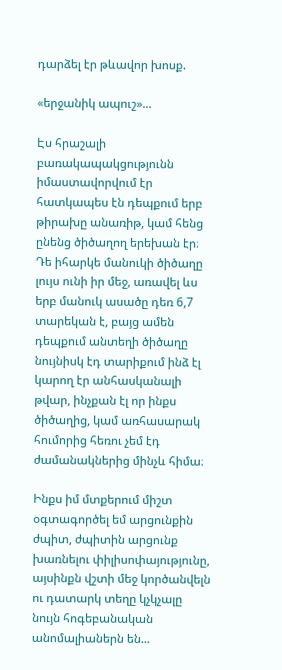դարձել էր թևավոր խոսք.

«երջանիկ ապուշ»...

Էս հրաշալի բառակապակցությունն իմաստավորվում էր հատկապես էն դեպքում երբ թիրախը անառիթ, կամ հենց ընենց ծիծաղող երեխան էր։ Դե իհարկե մանուկի ծիծաղը լույս ունի իր մեջ, առավել ևս երբ մանուկ ասածը դեռ 6,7 տարեկան է, բայց ամեն դեպքում անտեղի ծիծաղը նույնիսկ էդ տարիքում ինձ էլ կարող էր անհասկանալի թվար, ինչքան էլ որ ինքս ծիծաղից, կամ առհասարակ հումորից հեռու չեմ էդ ժամանակներից մինչև հիմա։

Ինքս իմ մտքերում միշտ օգտագործել եմ արցունքին ժպիտ, ժպիտին արցունք խառնելու փիլիսոփայությունը, այսինքն վշտի մեջ կործանվելն ու դատարկ տեղը կչկչալը նույն հոգեբանական անոմալիաներն են...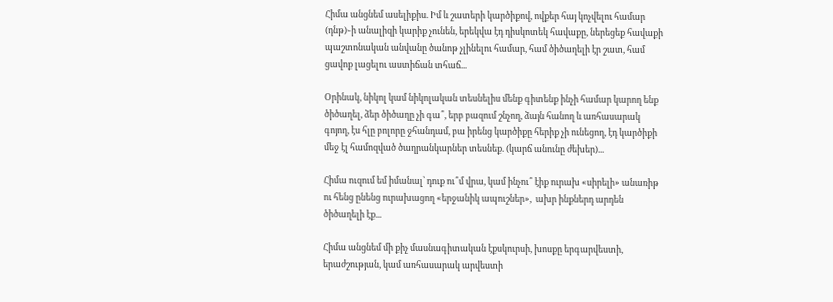Հիմա անցնեմ ասելիքիս. Իմ և շատերի կարծիքով, ովքեր հայ կոչվելու համար (դնթ)֊ի անալիզի կարիք չունեն, երեկվա էդ դիսկոտեկ հավաքը, ներեցեք հավաքի պաշտոնական անվանը ծանոթ չլինելու համար, համ ծիծաղելի էր շատ, համ ցավոք լացելու աստիճան տհաճ...

Օրինակ, նիկոլ կամ նիկոլական տեսնելիս մենք գիտենք ինչի համար կարող ենք ծիծաղել, ձեր ծիծաղը չի գա՞, երբ բազում շնչող, ձայն հանող և առհասարակ գոյող, էս հլը բոլորը ջհանդամ, բա իրենց կարծիքը հերիք չի ունեցող, էդ կարծիքի մեջ էլ համոզված ծաղրանկարներ տեսնեք. (կարճ անունը ժեխեր)...

Հիմա ուզում եմ իմանալ՝ դուք ու՞մ վրա, կամ ինչու՞ էիք ուրախ «սիրելի» անառիթ ու հենց ընենց ուրախացող «երջանիկ ապուշներ»,  ախր ինքներդ արդեն ծիծաղելի էք...

Հիմա անցնեմ մի քիչ մասնագիտական էքսկուրսի, խոսքը երգարվեստի, երաժշության, կամ առհասարակ արվեստի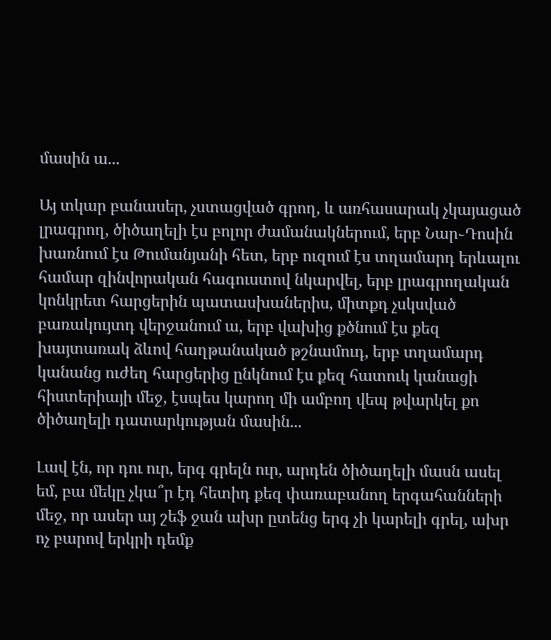մասին ա...

Այ տկար բանասեր, չստացված գրող, և առհասարակ չկայացած լրագրող, ծիծաղելի էս բոլոր ժամանակներում, երբ Նար֊Դոսին խառնում էս Թումանյանի հետ, երբ ուզում էս տղամարդ երևալու համար զինվորական հագուստով նկարվել, երբ լրագրողական կոնկրետ հարցերին պատասխաներիս, միտքդ չսկսված բառակույտդ վերջանում ա, երբ վախից քծնում էս քեզ խայտառակ ձևով հաղթանակած թշնամուդ, երբ տղամարդ կանանց ուժեղ հարցերից ընկնում էս քեզ հատուկ կանացի հիստերիայի մեջ, էսպես կարող մի ամբող վեպ թվարկել քո ծիծաղելի դատարկության մասին...

Լավ էն, որ դու ուր, երգ գրելն ուր, արդեն ծիծաղելի մասն ասել եմ, բա մեկը չկա՞ր էդ հետիդ քեզ փառաբանող երգահանների մեջ, որ ասեր այ շեֆ ջան ախր ըտենց երգ չի կարելի գրել, ախր ոչ բարով երկրի դեմք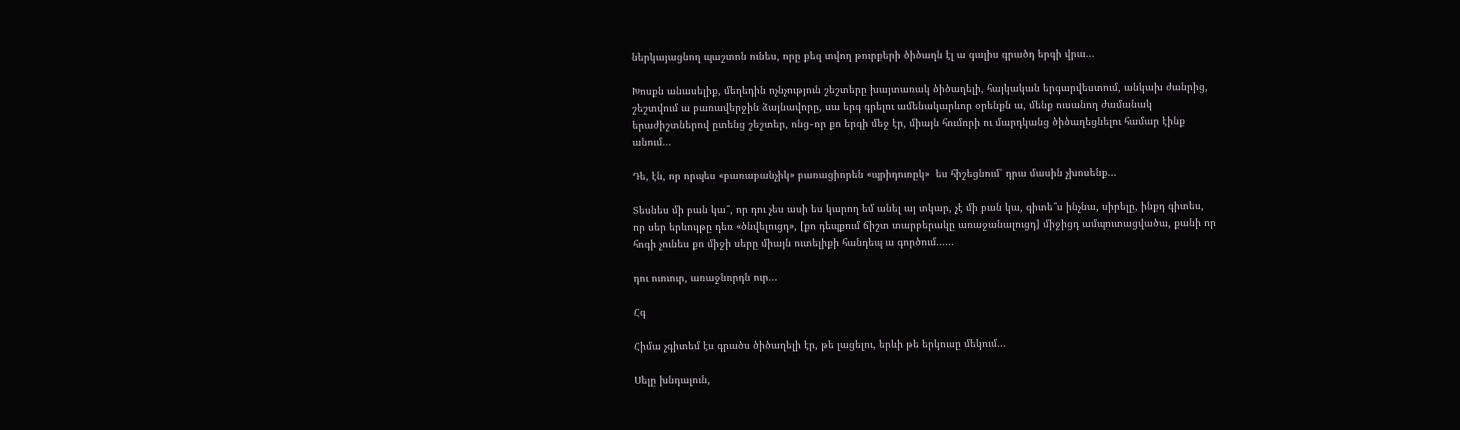ներկայացնող պաշտոն ունես, որը քեզ տվող թուրքերի ծիծաղն էլ ա գալիս գրածդ երգի վրա...

Խոսքն անասելիք, մեղեդին ոչնչություն շեշտերը խայտառակ ծիծաղելի, հայկական երգարվեստում, անկախ ժանրից, շեշտվում ա բառավերջին ձայնավորը, սա երգ գրելու ամենակարևոր օրենքն ա, մենք ուսանող ժամանակ երաժիշտներով ըտենց շեշտեր, ոնց֊որ քո երգի մեջ էր, միայն հումորի ու մարդկանց ծիծաղեցնելու համար էինք անում...

Դե, էն, որ որպես «բառաբանչիկ» բառացիորեն «պրիդուռըկ»  ես հիշեցնում՝ դրա մասին չխոսենք...

Տեսնես մի բան կա՞, որ դու չես ասի ես կարող եմ անել այ տկար, չէ մի բան կա, գիտե՞ս ինչնա, սիրելը, ինքդ գիտես, որ սեր երևույթը դեռ «ծնվելուցդ», [քո դեպքում ճիշտ տարբերակը առաջանալուցդ] միջիցդ ամպուտացվածա, քանի որ հոգի չունես քո միջի սերը միայն ուտելիքի հանդեպ ա գործում......

դու ուուուր, առաջնորդն ուր...

Հգ

Հիմա չգիտեմ էս գրածս ծիծաղելի էր, թե լացելու, երևի թե երկուսը մեկում...

Սելը խնդալուն,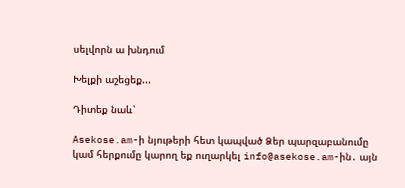սելվորն ա խնդում

Խելքի աշեցեք...

Դիտեք նաև՝

Asekose.am-ի նյութերի հետ կապված Ձեր պարզաբանումը կամ հերքումը կարող եք ուղարկել info@asekose.am-ին․ այն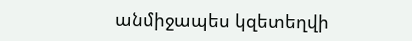անմիջապես կզետեղվի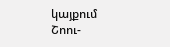կայքում
Շոու-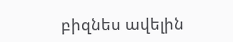բիզնես ավելին